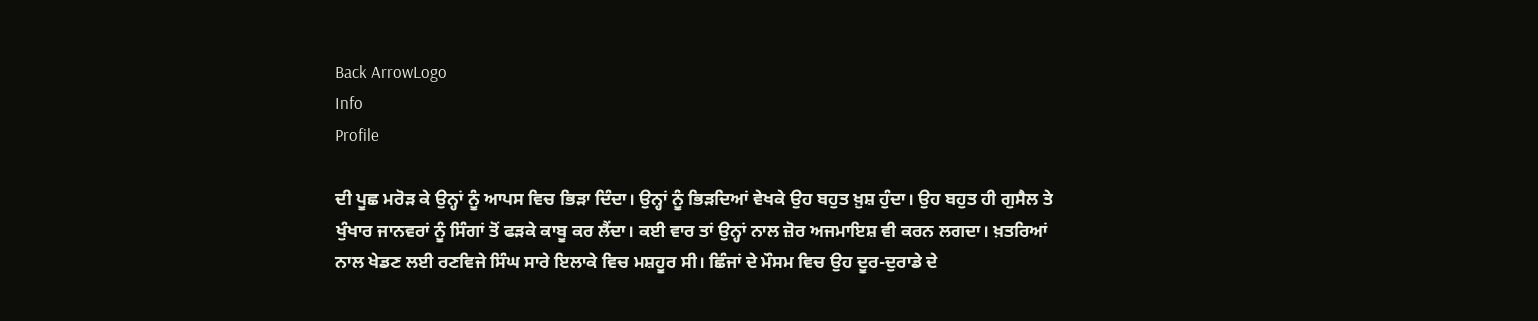Back ArrowLogo
Info
Profile

ਦੀ ਪੂਛ ਮਰੋੜ ਕੇ ਉਨ੍ਹਾਂ ਨੂੰ ਆਪਸ ਵਿਚ ਭਿੜਾ ਦਿੰਦਾ। ਉਨ੍ਹਾਂ ਨੂੰ ਭਿੜਦਿਆਂ ਵੇਖਕੇ ਉਹ ਬਹੁਤ ਖ਼ੁਸ਼ ਹੁੰਦਾ। ਉਹ ਬਹੁਤ ਹੀ ਗੁਸੈਲ ਤੇ ਖੁੰਖਾਰ ਜਾਨਵਰਾਂ ਨੂੰ ਸਿੰਗਾਂ ਤੋਂ ਫੜਕੇ ਕਾਬੂ ਕਰ ਲੈਂਦਾ। ਕਈ ਵਾਰ ਤਾਂ ਉਨ੍ਹਾਂ ਨਾਲ ਜ਼ੋਰ ਅਜਮਾਇਸ਼ ਵੀ ਕਰਨ ਲਗਦਾ। ਖ਼ਤਰਿਆਂ ਨਾਲ ਖੇਡਣ ਲਈ ਰਣਵਿਜੇ ਸਿੰਘ ਸਾਰੇ ਇਲਾਕੇ ਵਿਚ ਮਸ਼ਹੂਰ ਸੀ। ਛਿੰਜਾਂ ਦੇ ਮੌਸਮ ਵਿਚ ਉਹ ਦੂਰ-ਦੁਰਾਡੇ ਦੇ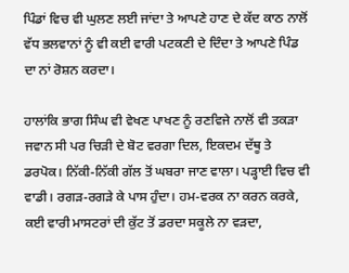ਪਿੰਡਾਂ ਵਿਚ ਵੀ ਘੁਲਣ ਲਈ ਜਾਂਦਾ ਤੇ ਆਪਣੇ ਹਾਣ ਦੇ ਕੱਦ ਕਾਠ ਨਾਲੋਂ ਵੱਧ ਭਲਵਾਨਾਂ ਨੂੰ ਵੀ ਕਈ ਵਾਰੀ ਪਟਕਣੀ ਦੇ ਦਿੰਦਾ ਤੇ ਆਪਣੇ ਪਿੰਡ ਦਾ ਨਾਂ ਰੋਸ਼ਨ ਕਰਦਾ।

ਹਾਲਾਂਕਿ ਭਾਗ ਸਿੰਘ ਵੀ ਵੇਖਣ ਪਾਖਣ ਨੂੰ ਰਣਵਿਜੇ ਨਾਲੋਂ ਵੀ ਤਕੜਾ ਜਵਾਨ ਸੀ ਪਰ ਚਿੜੀ ਦੇ ਬੋਟ ਵਰਗਾ ਦਿਲ, ਇਕਦਮ ਦੱਥੂ ਤੇ ਡਰਪੋਕ। ਨਿੱਕੀ-ਨਿੱਕੀ ਗੱਲ ਤੋਂ ਘਬਰਾ ਜਾਣ ਵਾਲਾ। ਪੜ੍ਹਾਈ ਵਿਚ ਵੀ ਵਾਡੀ। ਰਗੜ-ਰਗੜੇ ਕੇ ਪਾਸ ਹੁੰਦਾ। ਹਮ-ਵਰਕ ਨਾ ਕਰਨ ਕਰਕੇ, ਕਈ ਵਾਰੀ ਮਾਸਟਰਾਂ ਦੀ ਕੁੱਟ ਤੋਂ ਡਰਦਾ ਸਕੂਲੇ ਨਾ ਵੜਦਾ,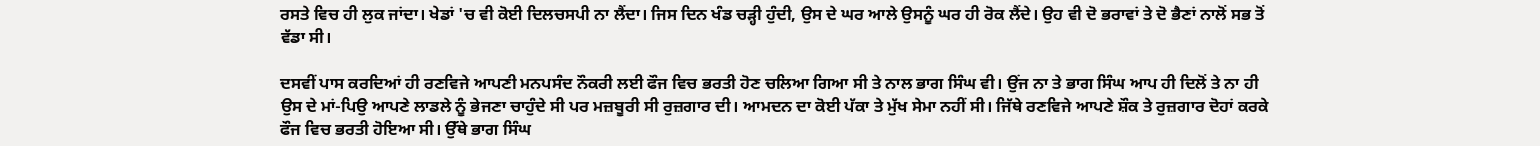ਰਸਤੇ ਵਿਚ ਹੀ ਲੁਕ ਜਾਂਦਾ। ਖੇਡਾਂ 'ਚ ਵੀ ਕੋਈ ਦਿਲਚਸਪੀ ਨਾ ਲੈਂਦਾ। ਜਿਸ ਦਿਨ ਖੰਡ ਚੜ੍ਹੀ ਹੁੰਦੀ, ਉਸ ਦੇ ਘਰ ਆਲੇ ਉਸਨੂੰ ਘਰ ਹੀ ਰੋਕ ਲੈਂਦੇ। ਉਹ ਵੀ ਦੋ ਭਰਾਵਾਂ ਤੇ ਦੋ ਭੈਣਾਂ ਨਾਲੋਂ ਸਭ ਤੋਂ ਵੱਡਾ ਸੀ।

ਦਸਵੀਂ ਪਾਸ ਕਰਦਿਆਂ ਹੀ ਰਣਵਿਜੇ ਆਪਣੀ ਮਨਪਸੰਦ ਨੌਕਰੀ ਲਈ ਫੌਜ ਵਿਚ ਭਰਤੀ ਹੋਣ ਚਲਿਆ ਗਿਆ ਸੀ ਤੇ ਨਾਲ ਭਾਗ ਸਿੰਘ ਵੀ। ਉਂਜ ਨਾ ਤੇ ਭਾਗ ਸਿੰਘ ਆਪ ਹੀ ਦਿਲੋਂ ਤੇ ਨਾ ਹੀ ਉਸ ਦੇ ਮਾਂ-ਪਿਉ ਆਪਣੇ ਲਾਡਲੇ ਨੂੰ ਭੇਜਣਾ ਚਾਹੁੰਦੇ ਸੀ ਪਰ ਮਜ਼ਬੂਰੀ ਸੀ ਰੁਜ਼ਗਾਰ ਦੀ। ਆਮਦਨ ਦਾ ਕੋਈ ਪੱਕਾ ਤੇ ਮੁੱਖ ਸੇਮਾ ਨਹੀਂ ਸੀ। ਜਿੱਥੇ ਰਣਵਿਜੇ ਆਪਣੇ ਸ਼ੌਕ ਤੇ ਰੁਜ਼ਗਾਰ ਦੋਹਾਂ ਕਰਕੇ ਫੌਜ ਵਿਚ ਭਰਤੀ ਹੋਇਆ ਸੀ। ਉੱਥੇ ਭਾਗ ਸਿੰਘ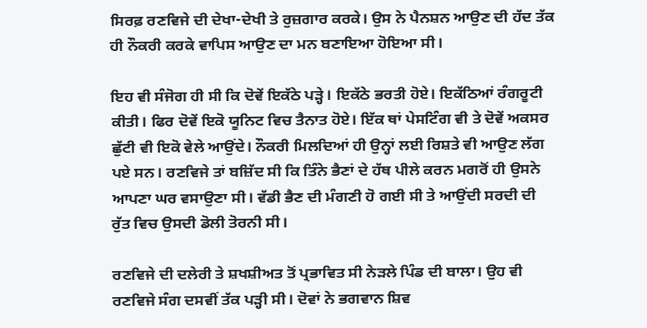ਸਿਰਫ਼ ਰਣਵਿਜੇ ਦੀ ਦੇਖਾ-ਦੇਖੀ ਤੇ ਰੁਜ਼ਗਾਰ ਕਰਕੇ। ਉਸ ਨੇ ਪੈਨਸ਼ਨ ਆਉਣ ਦੀ ਹੱਦ ਤੱਕ ਹੀ ਨੌਕਰੀ ਕਰਕੇ ਵਾਪਿਸ ਆਉਣ ਦਾ ਮਨ ਬਣਾਇਆ ਹੋਇਆ ਸੀ।

ਇਹ ਵੀ ਸੰਜੋਗ ਹੀ ਸੀ ਕਿ ਦੋਵੇਂ ਇਕੱਠੇ ਪੜ੍ਹੇ। ਇਕੱਠੇ ਭਰਤੀ ਹੋਏ। ਇਕੱਠਿਆਂ ਰੰਗਰੂਟੀ ਕੀਤੀ। ਫਿਰ ਦੋਵੇਂ ਇਕੋ ਯੂਨਿਟ ਵਿਚ ਤੈਨਾਤ ਹੋਏ। ਇੱਕ ਥਾਂ ਪੇਸਟਿੰਗ ਵੀ ਤੇ ਦੋਵੇਂ ਅਕਸਰ ਛੁੱਟੀ ਵੀ ਇਕੋ ਵੇਲੇ ਆਉਂਦੇ। ਨੌਕਰੀ ਮਿਲਦਿਆਂ ਹੀ ਉਨ੍ਹਾਂ ਲਈ ਰਿਸ਼ਤੇ ਵੀ ਆਉਣ ਲੱਗ ਪਏ ਸਨ। ਰਣਵਿਜੇ ਤਾਂ ਬਜ਼ਿੱਦ ਸੀ ਕਿ ਤਿੰਨੇ ਭੈਣਾਂ ਦੇ ਹੱਥ ਪੀਲੇ ਕਰਨ ਮਗਰੋਂ ਹੀ ਉਸਨੇ ਆਪਣਾ ਘਰ ਵਸਾਉਣਾ ਸੀ। ਵੱਡੀ ਭੈਣ ਦੀ ਮੰਗਣੀ ਹੋ ਗਈ ਸੀ ਤੇ ਆਉਂਦੀ ਸਰਦੀ ਦੀ ਰੁੱਤ ਵਿਚ ਉਸਦੀ ਡੋਲੀ ਤੋਰਨੀ ਸੀ।

ਰਣਵਿਜੇ ਦੀ ਦਲੇਰੀ ਤੇ ਸ਼ਖਸ਼ੀਅਤ ਤੋਂ ਪ੍ਰਭਾਵਿਤ ਸੀ ਨੇੜਲੇ ਪਿੰਡ ਦੀ ਬਾਲਾ। ਉਹ ਵੀ ਰਣਵਿਜੇ ਸੰਗ ਦਸਵੀਂ ਤੱਕ ਪੜ੍ਹੀ ਸੀ। ਦੋਵਾਂ ਨੇ ਭਗਵਾਨ ਸ਼ਿਵ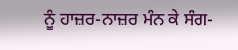ਨੂੰ ਹਾਜ਼ਰ-ਨਾਜ਼ਰ ਮੰਨ ਕੇ ਸੰਗ-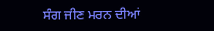ਸੰਗ ਜੀਣ ਮਰਨ ਦੀਆਂ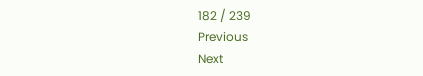182 / 239
Previous
Next